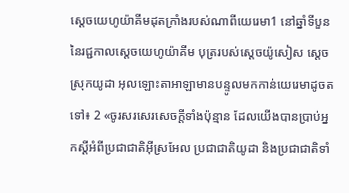ស្ដេចយេហូយ៉ាគីមដុតក្រាំងរបស់ណាពីយេរេមា1 នៅឆ្នាំទីបួននៃរជ្ជកាលស្តេចយេហូយ៉ាគីម បុត្ររបស់ស្តេចយ៉ូសៀស ស្ដេចស្រុកយូដា អុលឡោះតាអាឡាមានបន្ទូលមកកាន់យេរេមាដូចតទៅ៖ 2 «ចូរសរសេរសេចក្ដីទាំងប៉ុន្មាន ដែលយើងបានប្រាប់អ្នកស្ដីអំពីប្រជាជាតិអ៊ីស្រអែល ប្រជាជាតិយូដា និងប្រជាជាតិទាំ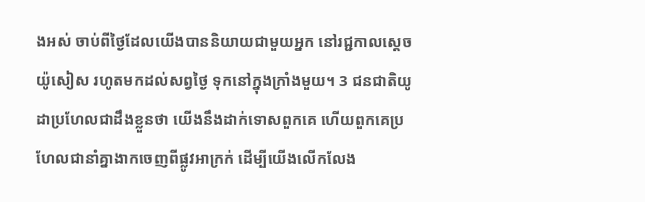ងអស់ ចាប់ពីថ្ងៃដែលយើងបាននិយាយជាមួយអ្នក នៅរជ្ជកាលស្ដេចយ៉ូសៀស រហូតមកដល់សព្វថ្ងៃ ទុកនៅក្នុងក្រាំងមួយ។ 3 ជនជាតិយូដាប្រហែលជាដឹងខ្លួនថា យើងនឹងដាក់ទោសពួកគេ ហើយពួកគេប្រហែលជានាំគ្នាងាកចេញពីផ្លូវអាក្រក់ ដើម្បីយើងលើកលែង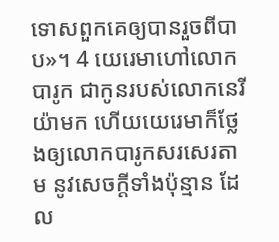ទោសពួកគេឲ្យបានរួចពីបាប»។ 4 យេរេមាហៅលោកបារូក ជាកូនរបស់លោកនេរីយ៉ាមក ហើយយេរេមាក៏ថ្លែងឲ្យលោកបារូកសរសេរតាម នូវសេចក្ដីទាំងប៉ុន្មាន ដែល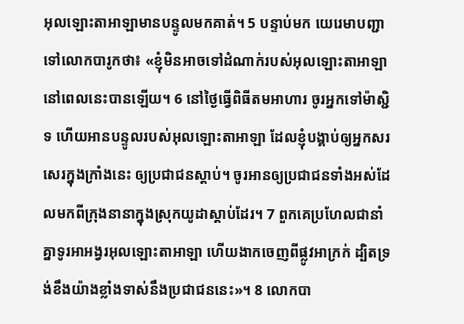អុលឡោះតាអាឡាមានបន្ទូលមកគាត់។ 5 បន្ទាប់មក យេរេមាបញ្ជាទៅលោកបារូកថា៖ «ខ្ញុំមិនអាចទៅដំណាក់របស់អុលឡោះតាអាឡានៅពេលនេះបានឡើយ។ 6 នៅថ្ងៃធ្វើពិធីតមអាហារ ចូរអ្នកទៅម៉ាស្ជិទ ហើយអានបន្ទូលរបស់អុលឡោះតាអាឡា ដែលខ្ញុំបង្គាប់ឲ្យអ្នកសរសេរក្នុងក្រាំងនេះ ឲ្យប្រជាជនស្ដាប់។ ចូរអានឲ្យប្រជាជនទាំងអស់ដែលមកពីក្រុងនានាក្នុងស្រុកយូដាស្ដាប់ដែរ។ 7 ពួកគេប្រហែលជានាំគ្នាទូរអាអង្វរអុលឡោះតាអាឡា ហើយងាកចេញពីផ្លូវអាក្រក់ ដ្បិតទ្រង់ខឹងយ៉ាងខ្លាំងទាស់នឹងប្រជាជននេះ»។ 8 លោកបា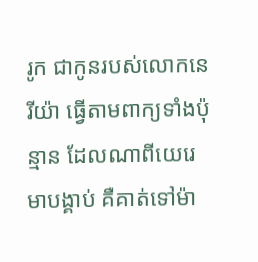រូក ជាកូនរបស់លោកនេរីយ៉ា ធ្វើតាមពាក្យទាំងប៉ុន្មាន ដែលណាពីយេរេមាបង្គាប់ គឺគាត់ទៅម៉ា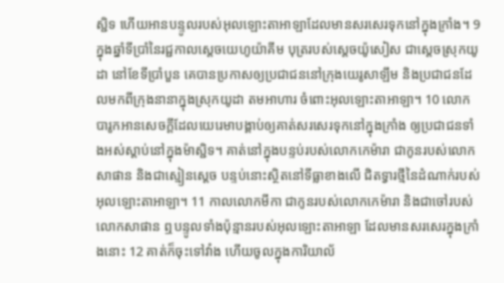ស្ជិទ ហើយអានបន្ទូលរបស់អុលឡោះតាអាឡាដែលមានសរសេរទុកនៅក្នុងក្រាំង។ 9 ក្នុងឆ្នាំទីប្រាំនៃរជ្ជកាលស្តេចយេហូយ៉ាគីម បុត្ររបស់ស្តេចយ៉ូសៀស ជាស្ដេចស្រុកយូដា នៅខែទីប្រាំបួន គេបានប្រកាសឲ្យប្រជាជននៅក្រុងយេរូសាឡឹម និងប្រជាជនដែលមកពីក្រុងនានាក្នុងស្រុកយូដា តមអាហារ ចំពោះអុលឡោះតាអាឡា។ 10 លោកបារូកអានសេចក្ដីដែលយេរេមាបង្គាប់ឲ្យគាត់សរសេរទុកនៅក្នុងក្រាំង ឲ្យប្រជាជនទាំងអស់ស្ដាប់នៅក្នុងម៉ាស្ជិទ។ គាត់នៅក្នុងបន្ទប់របស់លោកកេម៉ារា ជាកូនរបស់លោកសាផាន និងជាស្មៀនស្តេច បន្ទប់នោះស្ថិតនៅទីធ្លាខាងលើ ជិតទ្វារថ្មីនៃដំណាក់របស់អុលឡោះតាអាឡា។ 11 កាលលោកមីកា ជាកូនរបស់លោកកេម៉ារា និងជាចៅរបស់លោកសាផាន ឮបន្ទូលទាំងប៉ុន្មានរបស់អុលឡោះតាអាឡា ដែលមានសរសេរក្នុងក្រាំងនោះ 12 គាត់ក៏ចុះទៅវាំង ហើយចូលក្នុងការិយាល័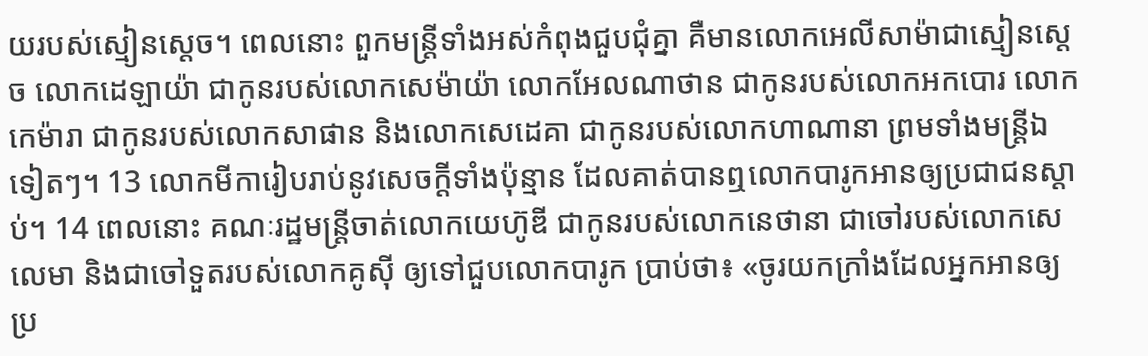យរបស់ស្មៀនស្តេច។ ពេលនោះ ពួកមន្ត្រីទាំងអស់កំពុងជួបជុំគ្នា គឺមានលោកអេលីសាម៉ាជាស្មៀនស្តេច លោកដេឡាយ៉ា ជាកូនរបស់លោកសេម៉ាយ៉ា លោកអែលណាថាន ជាកូនរបស់លោកអកបោរ លោកកេម៉ារា ជាកូនរបស់លោកសាផាន និងលោកសេដេគា ជាកូនរបស់លោកហាណានា ព្រមទាំងមន្ត្រីឯទៀតៗ។ 13 លោកមីការៀបរាប់នូវសេចក្ដីទាំងប៉ុន្មាន ដែលគាត់បានឮលោកបារូកអានឲ្យប្រជាជនស្ដាប់។ 14 ពេលនោះ គណៈរដ្ឋមន្ត្រីចាត់លោកយេហ៊ូឌី ជាកូនរបស់លោកនេថានា ជាចៅរបស់លោកសេលេមា និងជាចៅទួតរបស់លោកគូស៊ី ឲ្យទៅជួបលោកបារូក ប្រាប់ថា៖ «ចូរយកក្រាំងដែលអ្នកអានឲ្យប្រ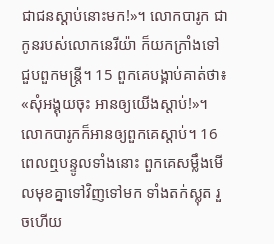ជាជនស្ដាប់នោះមក!»។ លោកបារូក ជាកូនរបស់លោកនេរីយ៉ា ក៏យកក្រាំងទៅជួបពួកមន្ត្រី។ 15 ពួកគេបង្គាប់គាត់ថា៖ «សុំអង្គុយចុះ អានឲ្យយើងស្ដាប់!»។ លោកបារូកក៏អានឲ្យពួកគេស្ដាប់។ 16 ពេលឮបន្ទូលទាំងនោះ ពួកគេសម្លឹងមើលមុខគ្នាទៅវិញទៅមក ទាំងតក់ស្លុត រួចហើយ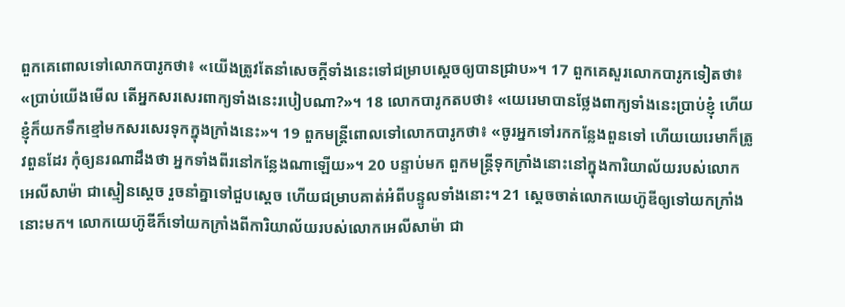ពួកគេពោលទៅលោកបារូកថា៖ «យើងត្រូវតែនាំសេចក្ដីទាំងនេះទៅជម្រាបស្តេចឲ្យបានជ្រាប»។ 17 ពួកគេសួរលោកបារូកទៀតថា៖ «ប្រាប់យើងមើល តើអ្នកសរសេរពាក្យទាំងនេះរបៀបណា?»។ 18 លោកបារូកតបថា៖ «យេរេមាបានថ្លែងពាក្យទាំងនេះប្រាប់ខ្ញុំ ហើយខ្ញុំក៏យកទឹកខ្មៅមកសរសេរទុកក្នុងក្រាំងនេះ»។ 19 ពួកមន្ត្រីពោលទៅលោកបារូកថា៖ «ចូរអ្នកទៅរកកន្លែងពួនទៅ ហើយយេរេមាក៏ត្រូវពួនដែរ កុំឲ្យនរណាដឹងថា អ្នកទាំងពីរនៅកន្លែងណាឡើយ»។ 20 បន្ទាប់មក ពួកមន្ត្រីទុកក្រាំងនោះនៅក្នុងការិយាល័យរបស់លោកអេលីសាម៉ា ជាស្មៀនស្តេច រួចនាំគ្នាទៅជួបស្តេច ហើយជម្រាបគាត់អំពីបន្ទូលទាំងនោះ។ 21 ស្តេចចាត់លោកយេហ៊ូឌីឲ្យទៅយកក្រាំងនោះមក។ លោកយេហ៊ូឌីក៏ទៅយកក្រាំងពីការិយាល័យរបស់លោកអេលីសាម៉ា ជា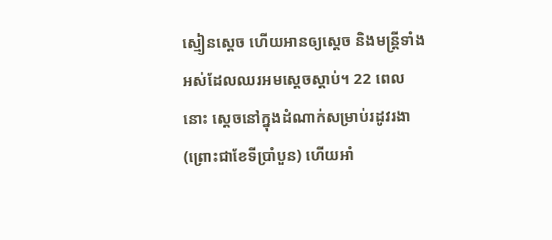ស្មៀនស្តេច ហើយអានឲ្យស្តេច និងមន្ត្រីទាំងអស់ដែលឈរអមស្តេចស្ដាប់។ 22 ពេលនោះ ស្តេចនៅក្នុងដំណាក់សម្រាប់រដូវរងា (ព្រោះជាខែទីប្រាំបួន) ហើយអាំ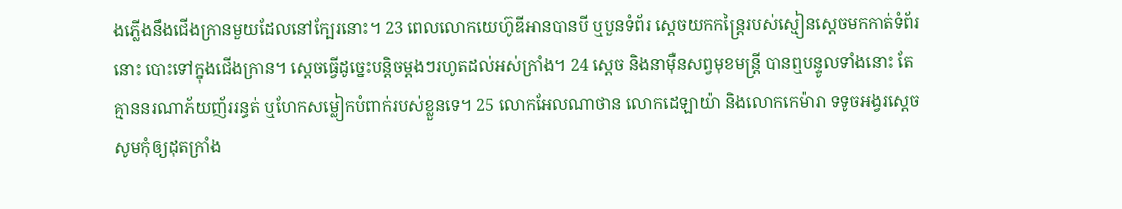ងភ្លើងនឹងជើងក្រានមួយដែលនៅក្បែរនោះ។ 23 ពេលលោកយេហ៊ូឌីអានបានបី ឬបួនទំព័រ ស្ដេចយកកន្ត្រៃរបស់ស្មៀនស្តេចមកកាត់ទំព័រនោះ បោះទៅក្នុងជើងក្រាន។ ស្ដេចធ្វើដូច្នេះបន្តិចម្ដងៗរហូតដល់អស់ក្រាំង។ 24 ស្តេច និងនាម៉ឺនសព្វមុខមន្ត្រី បានឮបន្ទូលទាំងនោះ តែគ្មាននរណាភ័យញ័ររន្ធត់ ឬហែកសម្លៀកបំពាក់របស់ខ្លួនទេ។ 25 លោកអែលណាថាន លោកដេឡាយ៉ា និងលោកកេម៉ារា ទទូចអង្វរស្តេច សូមកុំឲ្យដុតក្រាំង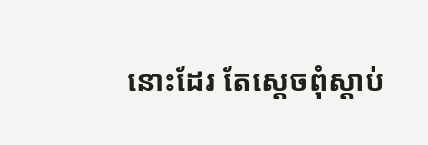នោះដែរ តែស្ដេចពុំស្ដាប់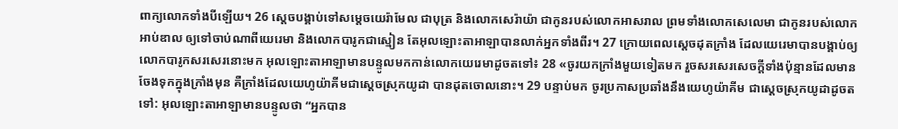ពាក្យលោកទាំងបីឡើយ។ 26 ស្តេចបង្គាប់ទៅសម្ដេចយេរ៉ាមែល ជាបុត្រ និងលោកសេរ៉ាយ៉ា ជាកូនរបស់លោកអាសរាល ព្រមទាំងលោកសេលេមា ជាកូនរបស់លោកអាប់ឌាល ឲ្យទៅចាប់ណាពីយេរេមា និងលោកបារូកជាស្មៀន តែអុលឡោះតាអាឡាបានលាក់អ្នកទាំងពីរ។ 27 ក្រោយពេលស្តេចដុតក្រាំង ដែលយេរេមាបានបង្គាប់ឲ្យលោកបារូកសរសេរនោះមក អុលឡោះតាអាឡាមានបន្ទូលមកកាន់លោកយេរេមាដូចតទៅ៖ 28 «ចូរយកក្រាំងមួយទៀតមក រួចសរសេរសេចក្ដីទាំងប៉ុន្មានដែលមានចែងទុកក្នុងក្រាំងមុន គឺក្រាំងដែលយេហូយ៉ាគីមជាស្ដេចស្រុកយូដា បានដុតចោលនោះ។ 29 បន្ទាប់មក ចូរប្រកាសប្រឆាំងនឹងយេហូយ៉ាគីម ជាស្ដេចស្រុកយូដាដូចតទៅ: អុលឡោះតាអាឡាមានបន្ទូលថា “អ្នកបាន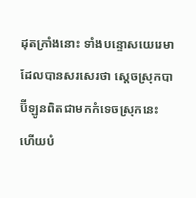ដុតក្រាំងនោះ ទាំងបន្ទោសយេរេមាដែលបានសរសេរថា ស្ដេចស្រុកបាប៊ីឡូនពិតជាមកកំទេចស្រុកនេះ ហើយបំ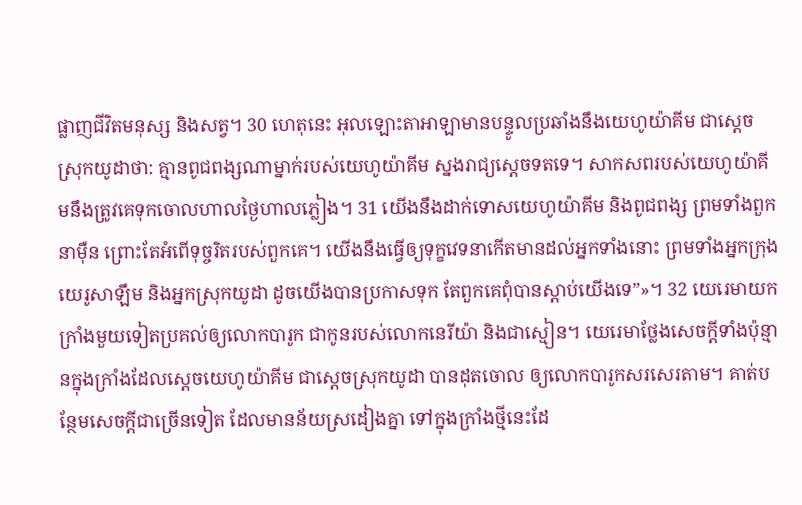ផ្លាញជីវិតមនុស្ស និងសត្វ។ 30 ហេតុនេះ អុលឡោះតាអាឡាមានបន្ទូលប្រឆាំងនឹងយេហូយ៉ាគីម ជាស្ដេចស្រុកយូដាថា: គ្មានពូជពង្សណាម្នាក់របស់យេហូយ៉ាគីម ស្នងរាជ្យស្ដេចទតទេ។ សាកសពរបស់យេហូយ៉ាគីមនឹងត្រូវគេទុកចោលហាលថ្ងៃហាលភ្លៀង។ 31 យើងនឹងដាក់ទោសយេហូយ៉ាគីម និងពូជពង្ស ព្រមទាំងពួកនាម៉ឺន ព្រោះតែអំពើទុច្ចរិតរបស់ពួកគេ។ យើងនឹងធ្វើឲ្យទុក្ខវេទនាកើតមានដល់អ្នកទាំងនោះ ព្រមទាំងអ្នកក្រុងយេរូសាឡឹម និងអ្នកស្រុកយូដា ដូចយើងបានប្រកាសទុក តែពួកគេពុំបានស្ដាប់យើងទេ”»។ 32 យេរេមាយកក្រាំងមួយទៀតប្រគល់ឲ្យលោកបារូក ជាកូនរបស់លោកនេរីយ៉ា និងជាស្មៀន។ យេរេមាថ្លែងសេចក្ដីទាំងប៉ុន្មានក្នុងក្រាំងដែលស្តេចយេហូយ៉ាគីម ជាស្ដេចស្រុកយូដា បានដុតចោល ឲ្យលោកបារូកសរសេរតាម។ គាត់បន្ថែមសេចក្ដីជាច្រើនទៀត ដែលមានន័យស្រដៀងគ្នា ទៅក្នុងក្រាំងថ្មីនេះដែ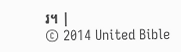រ។ |
© 2014 United Bible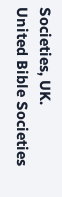Societies, UK.
United Bible Societies